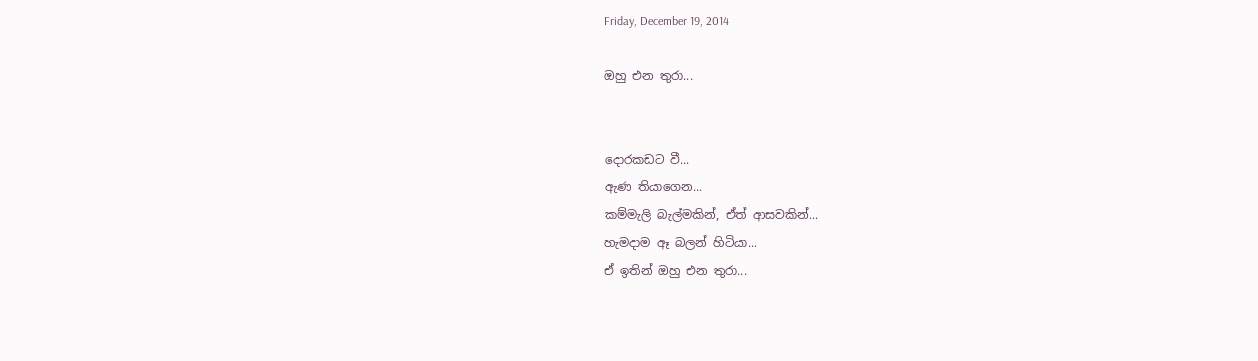Friday, December 19, 2014

ඔහු එන තුරා...


දොරකඩට වී...
ඇණ තියාගෙන...
කම්මැලි බැල්මකින්, ඒත් ආසවකින්...
හැමදාම ඈ බලන් හිටියා...
ඒ ඉතින් ඔහු එන තුරා...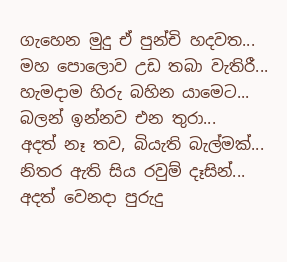ගැහෙන මුදු ඒ පුන්චි හදවත...
මහ පොලොව උඩ තබා වැතිරී...
හැමදාම හිරු බහින යාමෙට...
බලන් ඉන්නව එන තුරා...
අදත් නෑ තව, බියැති බැල්මක්...
නිතර ඇති සිය රවුම් දෑසින්...
අදත් වෙනදා පුරුදු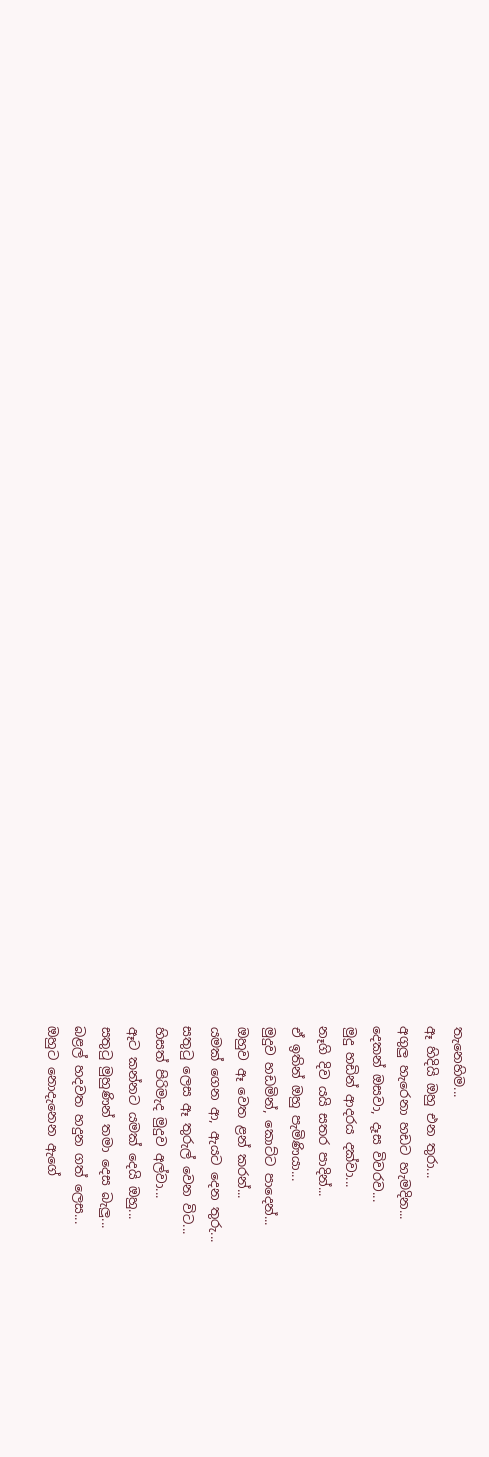තැනෙහිම...
ඈ හිදියි ඔහු එන තුරා...
අගුලු හැරෙනා හඩට හැමදින...
දෙකන් ඔසවා, දෑස විවරව...
මුදු හඩින් ආදරය දක්වා...
නෑගි දිව යයි සතර පාදින්...
ඒ ඉතින් ඔහු පැමිණියා...
මුදුව හඩමින්, කොට්ට පාදෙන්...
ඔහුව ඈ වෙත ළන් කරන්...
යමක් ගෙන ආ, ඇයට දෙන තුරු...
සතුටු ලෙස ඈ තුරුල් වෙන විට...
හිසත් පිරිමැද මුදුව අල්වා...
ඈට කන්නට යමක් දෙයි ඔහු...
සතුටු මුහුණින් තමා දෙස බැලු...
බළල් හදවත හදුන ගත් ලෙස...
ඔහුට නොදැනෙන ඇගේ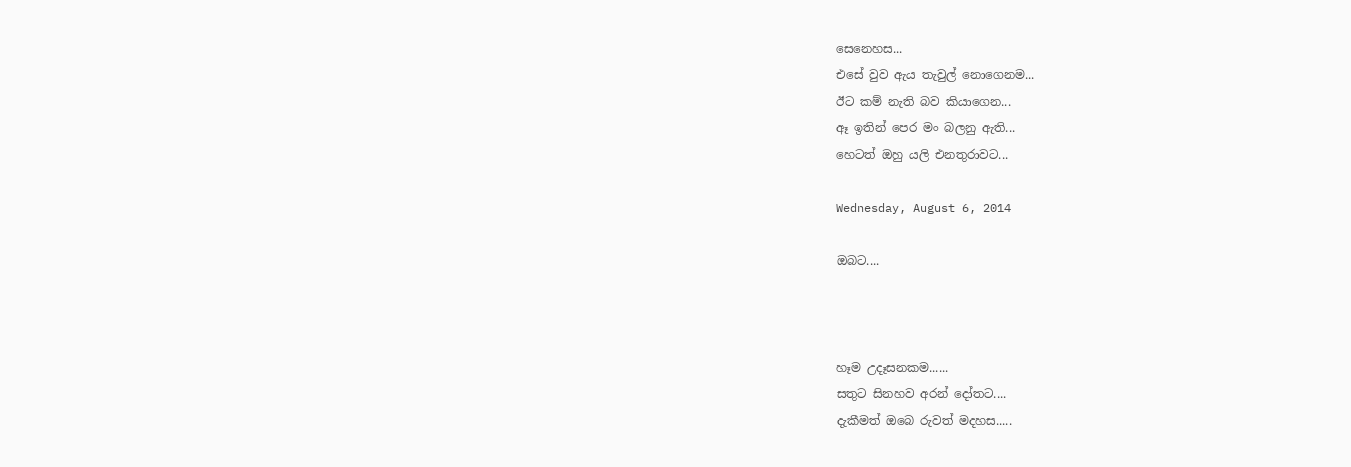සෙනෙහස...
එසේ වුව ඇය තැවුල් නොගෙනම...
ඊට කම් නැති බව කියාගෙන...
ඈ ඉතින් පෙර මං බලනු ඇති...
හෙටත් ඔහු යලි එනතුරාවට...

Wednesday, August 6, 2014

ඔබට....



හෑම උදෑසනකම......
සතුට සිනහව අරන් දෝතට....
දැකීමත් ඔබෙ රුවත් මදහස.....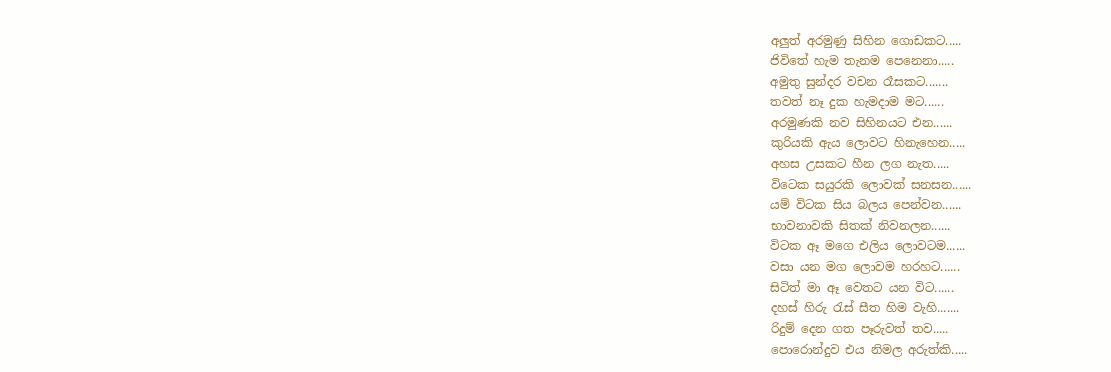අලුත් අරමුණු සිහින ගොඩකට.....
ජිවිතේ හැම තැනම පෙනෙනා.....
අමුතු සුන්දර වචන රෑසකට.......
තවත් නෑ දුක හැමදාම මට......
අරමුණකි නව සිහිනයට එන......
කුරියකි ඇය ලොවට හිනැහෙන.....
අහස උසකට හීන ලග නැත.....
විටෙක සයුරකි ලොවක් සනසන......
යම් විටක සිය බලය පෙන්වන......
භාවනාවකි සිතක් නිවනලන......
විටක ඈ මගෙ එලිය ලොවටම......
වසා යන මග ලොවම හරහට......
සිටිත් මා ඈ වෙතට යන විට......
දහස් හිරු රැස් සීත හිම වැහි.......
රිදුම් දෙන ගත පෑරුවත් තව.....
පොරොන්දුව එය නිමල අරුත්කි.....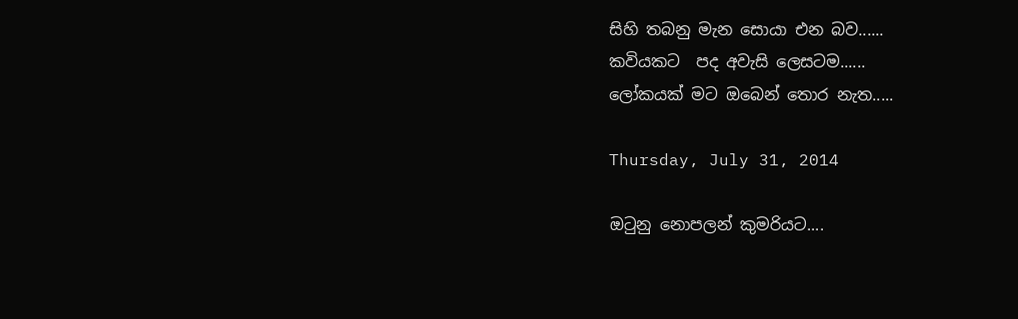සිහි තබනු මැන සොයා එන බව......
කවියකට  පද අවැසි ලෙසටම......
ලෝකයක් මට ඔබෙන් තොර නැත.....

Thursday, July 31, 2014

ඔටුනු නොපලන් කුමරියට....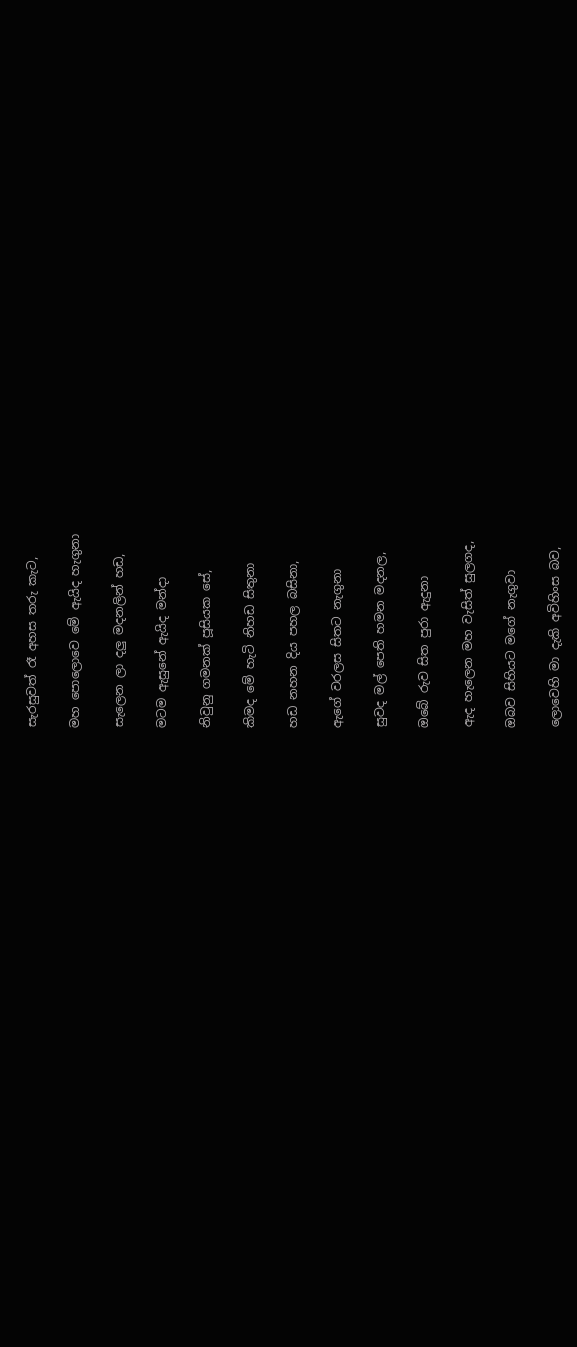සැරසුවත් රෑ අහස තරු කැට,

මහ පොලොවෙ මේ ඇයිද හැගුනා

සැලෙන ලා දලු මදනලින් හඩ,

මටම ඇසුනේ ඇයිද මන්දා

නිවුනු ගමනක් පූසියක සේ,

කිමද මේ හැටි නිහඩ සිතුනා

හඩ නහන දිය පහල බසිනා,

ඇගේ වරලස සිතට නැගුනා

සුවද මල් පෙති හමන මදනල,

ඔබේ රුව සිත පුරා ඇදුනා

ඇද හැලෙන මහ වැසිත් සුලගද,

ඔබව සිහියට මගේ නැගුවා

ලොවෙහි මා දැකි අවිහිංස බව,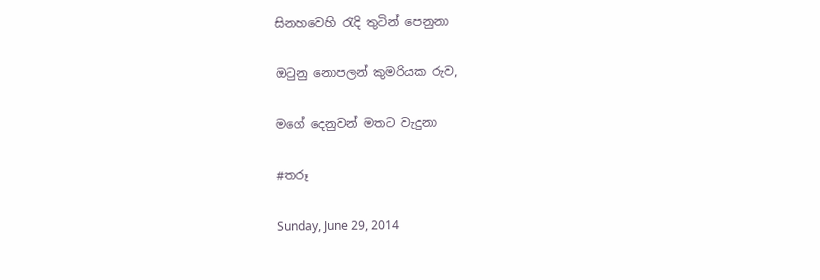සිනහවෙහි රැදි තුටින් පෙනුනා

ඔටුනු නොපලන් කුමරියක රුව,

මගේ දෙනුවන් මතට වැදුනා

#තරූ

Sunday, June 29, 2014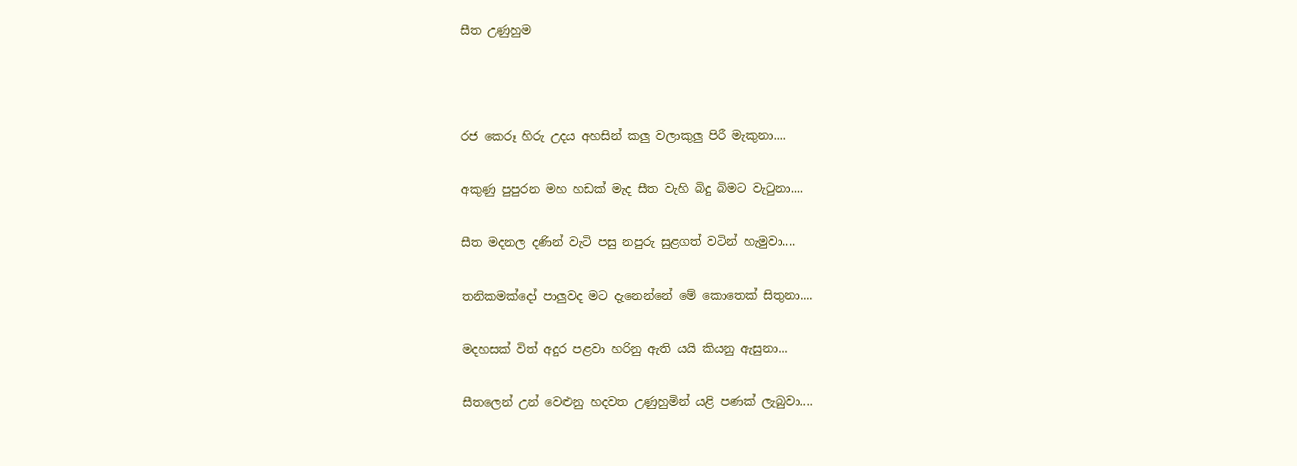සීත උණුහුම



රජ කෙරූ හිරු උදය අහසින් කලු වලාකුලු පිරී මැකුනා....

අකුණු පුපුරන මහ හඩක් මැද සීත වැහි බිදු බිමට වැටුනා....

සීත මදනල දණින් වැටි පසු නපුරු සුළගත් වටින් හැමුවා....

තනිකමක්දෝ පාලුවද මට දැනෙන්නේ මේ කොතෙක් සිතුනා....

මදහසක් විත් අදුර පළවා හරිනු ඇති යයි කියනු ඇසුනා...

සීතලෙන් උන් වෙළුනු හදවත උණුහුමින් යළි පණක් ලැබුවා....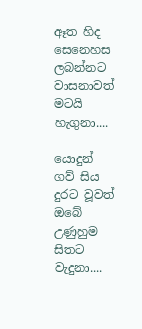ඈත හිද සෙනෙහස ලබන්නට වාසනාවත් මටයි හැගුනා....

යොදුන් ගව් සිය දුරට වූවත් ඔබේ උණුහුම සිතට වැදුනා....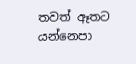තවත් ඈතට යන්නෙපා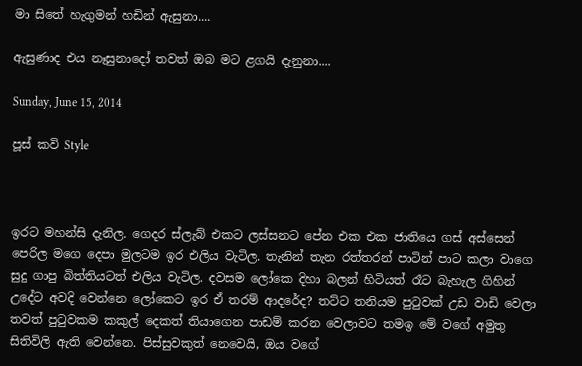මා සිතේ හැගුමන් හඩින් ඇසුනා....

ඇසුණාද එය නෑසුනාදෝ තවත් ඔබ මට ළගයි දැනුනා....

Sunday, June 15, 2014

පූස් කවි Style



ඉරට මහන්සි දැනිල. ගෙදර ස්ලැබ් එකට ලස්සනට පේන එක එක ජාතියෙ ගස් අස්සෙන් පෙරිල මගෙ දෙපා මුලටම ඉර එලිය වැටිල. තැනින් තැන රත්තරන් පාටින් පාට කලා වාගෙ සුදු ගාපු බිත්තියටත් එලිය වැටිල. දවසම ලෝකෙ දිහා බලන් හිටියත් රෑට බැහැල ගිහින් උදේට අවදි වෙන්නෙ ලෝකෙට ඉර ඒ තරම් ආදරේද? තට්ට තනියම පුටුවක් උඩ වාඩි වෙලා තවත් පුටුවකම කකුල් දෙකත් තියාගෙන පාඩම් කරන වෙලාවට තමඉ මේ වගේ අමුතු සිතිවිලි ඇති වෙන්නෙ. පිස්සුවකුත් නෙවෙයි, ඔය වගේ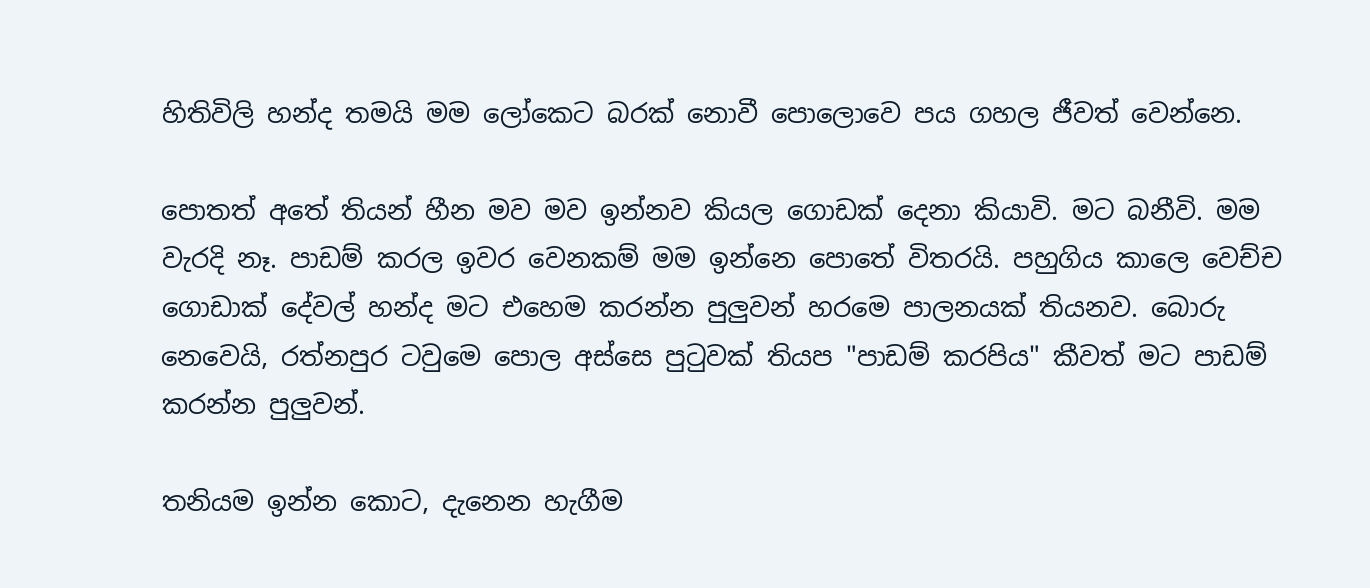හිතිවිලි හන්ද තමයි මම ලෝකෙට බරක් නොවී පොලොවෙ පය ගහල ජීවත් වෙන්නෙ.

පොතත් අතේ තියන් හීන මව මව ඉන්නව කියල ගොඩක් දෙනා කියාවි. මට බනීවි. මම වැරදි නෑ. පාඩම් කරල ඉවර වෙනකම් මම ඉන්නෙ පොතේ විතරයි. පහුගිය කාලෙ වෙච්ච ගොඩාක් දේවල් හන්ද මට එහෙම කරන්න පුලුවන් හරමෙ පාලනයක් තියනව. බොරු නෙවෙයි, රත්නපුර ටවුමෙ පොල අස්සෙ පුටුවක් තියප "පාඩම් කරපිය" කීවත් මට පාඩම් කරන්න පුලුවන්.

තනියම ඉන්න කොට, දැනෙන හැගීම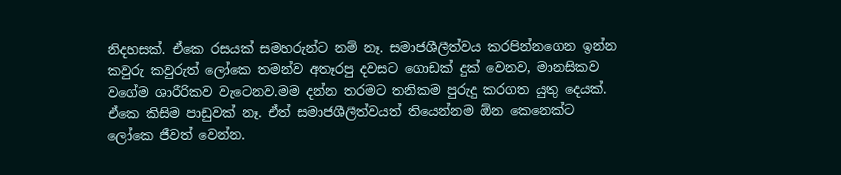නිදහසක්. ඒකෙ රසයක් සමහරුන්ට නම් නෑ. සමාජශීලීත්වය කරපින්නගෙන ඉන්න කවුරු කවුරුත් ලෝකෙ තමන්ව අතෑරපු දවසට ගොඩක් දුක් වෙනව, මානසිකව වගේම ශාරීරිකව වැටෙනව.මම දන්න තරමට තනිකම පුරුදු කරගත යුතු දෙයක්. ඒකෙ කිසිම පාඩුවක් නෑ. ඒත් සමාජශීලීත්වයත් තියෙන්නම ඕන කෙනෙක්ට ලෝකෙ ජීවත් වෙන්න.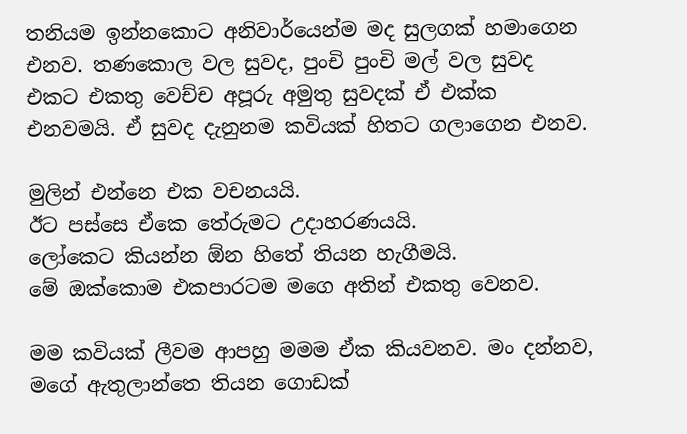තනියම ඉන්නකොට අනිවාර්යෙන්ම මද සුලගක් හමාගෙන එනව. තණකොල වල සුවද, පුංචි පුංචි මල් වල සුවද එකට එකතු වෙච්ච අපූරු අමුතු සුවදක් ඒ එක්ක එනවමයි. ඒ සුවද දැනුනම කවියක් හිතට ගලාගෙන එනව.

මුලින් එන්නෙ එක වචනයයි.
ඊට පස්සෙ ඒකෙ තේරුමට උදාහරණයයි.
ලෝකෙට කියන්න ඕන හිතේ තියන හැගීමයි.
මේ ඔක්කොම එකපාරටම මගෙ අතින් එකතු වෙනව.

මම කවියක් ලීවම ආපහු මමම ඒක කියවනව. මං දන්නව, මගේ ඇතුලාන්තෙ තියන ගොඩක්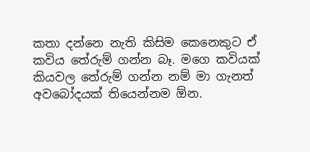කතා දන්නෙ නැති කිසිම කෙනෙකුට ඒ කවිය තේරුම් ගන්න බෑ. මගෙ කවියක් කියවල තේරුම් ගන්න නම් මා ගැනත් අවබෝදයක් තියෙන්නම ඕන.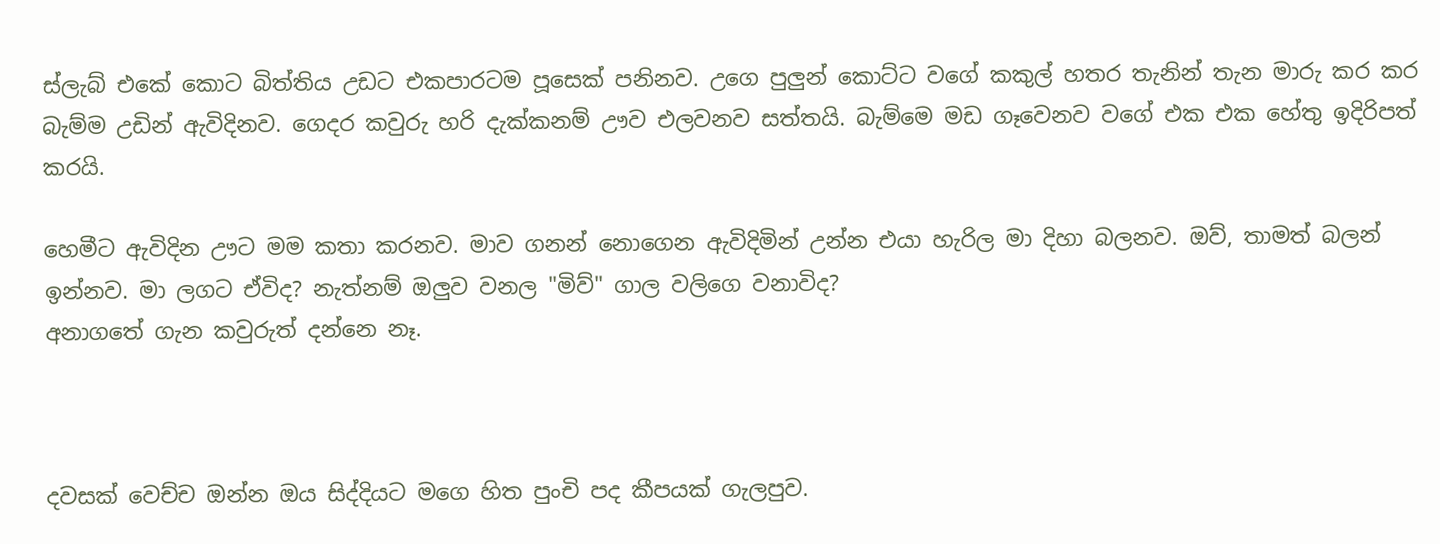ස්ලැබ් එකේ කොට බිත්තිය උඩට එකපාරටම පූසෙක් පනිනව. උගෙ පුලුන් කොට්ට වගේ කකුල් හතර තැනින් තැන මාරු කර කර බැම්ම උඩින් ඇවිදිනව. ගෙදර කවුරු හරි දැක්කනම් ඌව එලවනව සත්තයි. බැම්මෙ මඩ ගෑවෙනව වගේ එක එක හේතු ඉදිරිපත් කරයි.

හෙමීට ඇවිදින ඌට මම කතා කරනව. මාව ගනන් නොගෙන ඇවිදිමින් උන්න එයා හැරිල මා දිහා බලනව. ඔව්, තාමත් බලන් ඉන්නව. මා ලගට ඒවිද? නැත්නම් ඔලුව වනල "මිව්" ගාල වලිගෙ වනාවිද?
අනාගතේ ගැන කවුරුත් දන්නෙ නෑ.



දවසක් වෙච්ච ඔන්න ඔය සිද්දියට මගෙ හිත පුංචි පද කීපයක් ගැලපුව.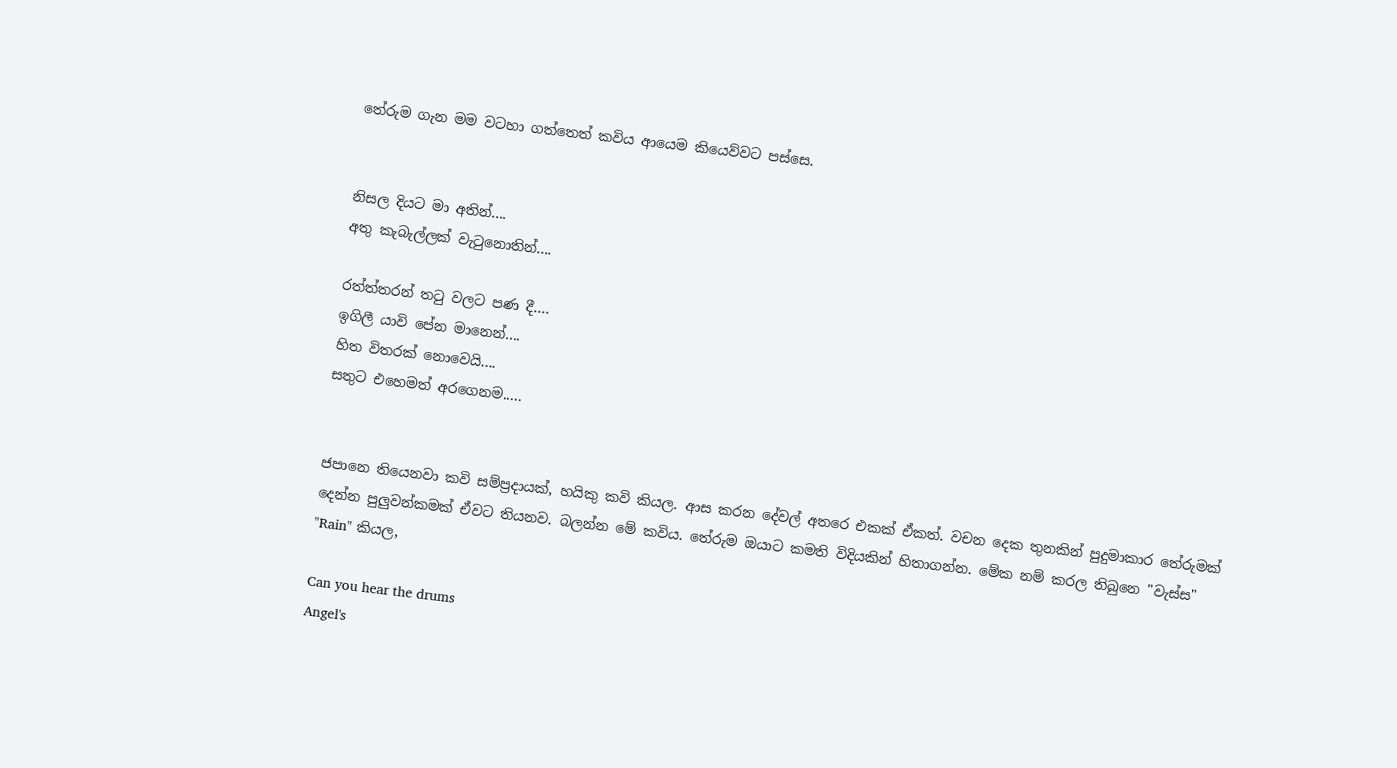තේරුම ගැන මම වටහා ගත්තෙත් කවිය ආයෙම කියෙව්වට පස්සෙ.


නිසල දියට මා අතින්....
අතු කැබැල්ලක් වැටුනොතින්....

රත්ත්තරන් තටු වලට පණ දී....
ඉගිලී යාවි පේන මානෙන්....
හිත විතරක් නොවෙයි....
සතුට එහෙමත් අරගෙනම.....


ජපානෙ තියෙනවා කවි සම්ප්‍රදායක්, හයිකු කවි කියල. ආස කරන දේවල් අතරෙ එකක් ඒකත්. වචන දෙක තුනකින් පුදුමාකාර තේරුමක් දෙන්න පුලුවන්කමක් ඒවට තියනව. බලන්න මේ කවිය. තේරුම ඔයාට කමති විදියකින් හිතාගන්න. මේක නම් කරල තිබුනෙ "වැස්ස" "Rain" කියල,

Can you hear the drums
Angel's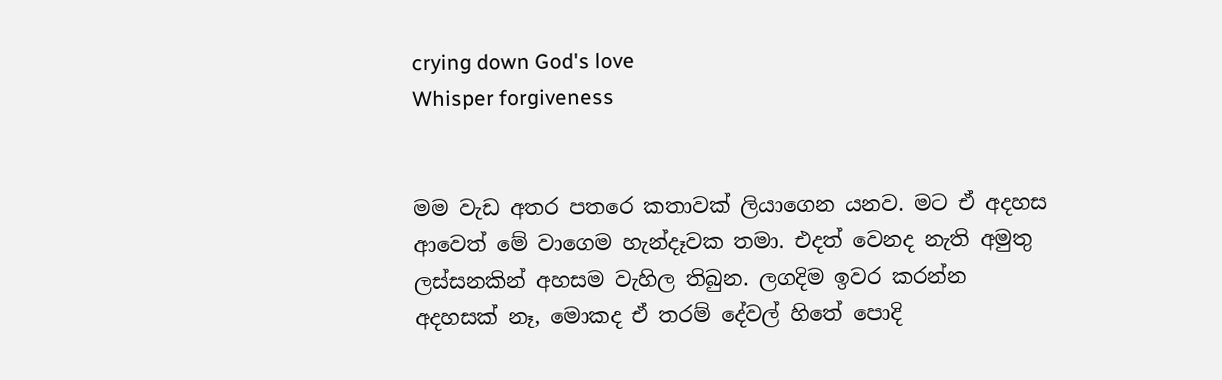crying down God's love
Whisper forgiveness


මම වැඩ අතර පතරෙ කතාවක් ලියාගෙන යනව. මට ඒ අදහස ආවෙත් මේ වාගෙම හැන්දෑවක තමා. එදත් වෙනද නැති අමුතු ලස්සනකින් අහසම වැහිල තිබුන. ලගදිම ඉවර කරන්න අදහසක් නෑ, මොකද ඒ තරම් දේවල් හිතේ පොදි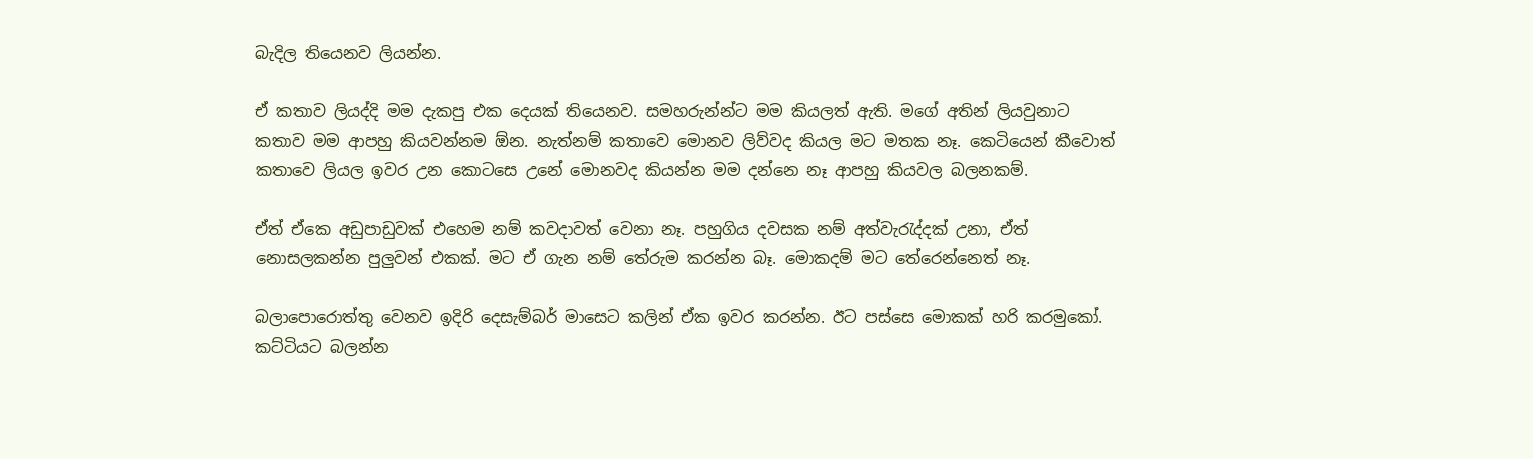බැදිල තියෙනව ලියන්න.

ඒ කතාව ලියද්දි මම දැකපු එක දෙයක් තියෙනව. සමහරුන්න්ට මම කියලත් ඇති. මගේ අතින් ලියවුනාට කතාව මම ආපහු කියවන්නම ඕන. නැත්නම් කතාවෙ මොනව ලිව්වද කියල මට මතක නෑ. කෙටියෙන් කීවොත් කතාවෙ ලියල ඉවර උන කොටසෙ උනේ මොනවද කියන්න මම දන්නෙ නෑ ආපහු කියවල බලනකම්.

ඒත් ඒකෙ අඩුපාඩුවක් එහෙම නම් කවදාවත් වෙනා නෑ. පහුගිය දවසක නම් අත්වැරැද්දක් උනා, ඒත් නොසලකන්න පුලුවන් එකක්. මට ඒ ගැන නම් තේරුම කරන්න බෑ. මොකදම් මට තේරෙන්නෙත් නෑ.

බලාපොරොත්තු වෙනව ඉදිරි දෙසැම්බර් මාසෙට කලින් ඒක ඉවර කරන්න. ඊට පස්සෙ මොකක් හරි කරමුකෝ. කට්ටියට බලන්න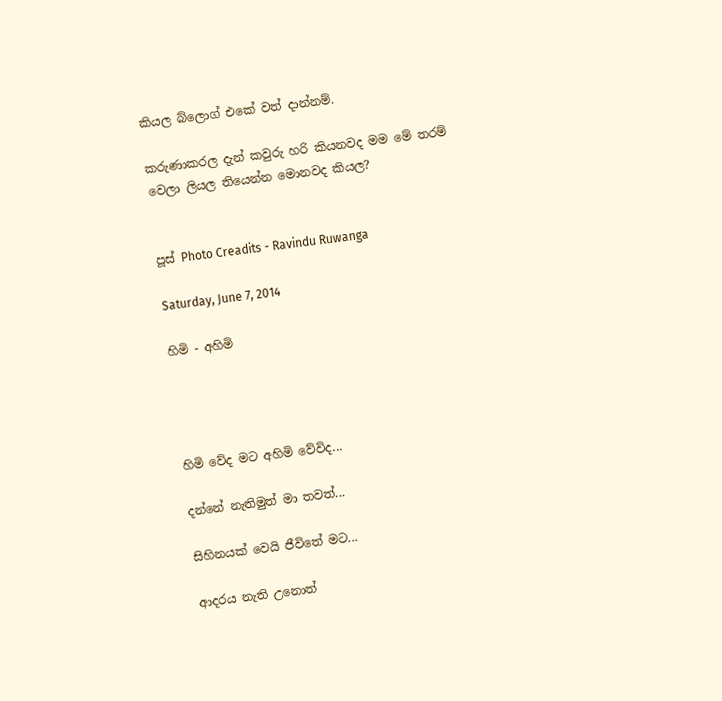කියල බ්ලොග් එකේ වත් දාන්නම්.

කරුණාකරල දැන් කවුරු හරි කියනවද මම මේ තරම් වෙලා ලියල තියෙන්න මොනවද කියල?


පූස් Photo Creadits - Ravindu Ruwanga

Saturday, June 7, 2014

හිමි - අහිමි




හිමි වේද මට අහිමි වේවිද...

දන්නේ නැතිමුත් මා තවත්...

සිහිනයක් වෙයි ජීවිතේ මට...

ආදරය නැති උනොත්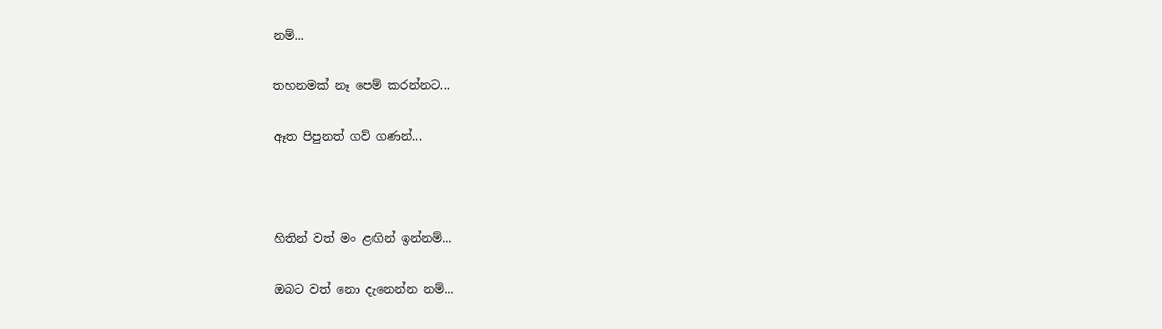නම්...

තහනමක් නෑ පෙම් කරන්නට...

ඈත පිපුනත් ගව් ගණන්...



හිතින් වත් මං ළඟින් ඉන්නම්...

ඔබට වත් නො දැනෙන්න නම්...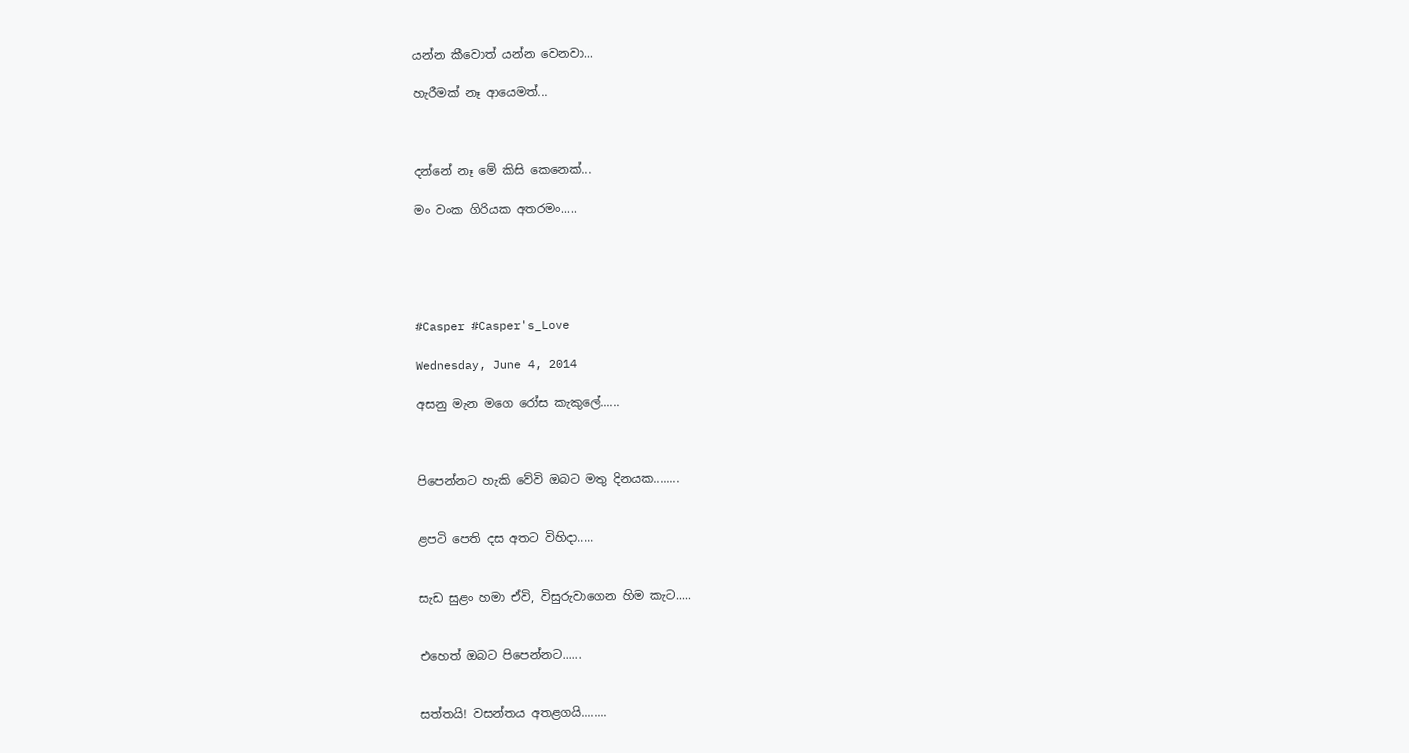යන්න කීවොත් යන්න වෙනවා...

හැරීමක් නෑ ආයෙමත්...



දන්නේ නෑ මේ කිසි කෙනෙක්...

මං වංක ගිරියක අතරමං.....





#Casper #Casper's_Love

Wednesday, June 4, 2014

අසනු මැන මගෙ රෝස කැකුලේ......



පිපෙන්නට හැකි වේවි ඔබට මතු දිනයක........


ළපටි පෙති දස අතට විහිදා.....


සැඩ සුළං හමා ඒවි, විසුරුවාගෙන හිම කැට.....


එහෙත් ඔබට පිපෙන්නට......


සත්තයි! වසන්තය අතළගයි........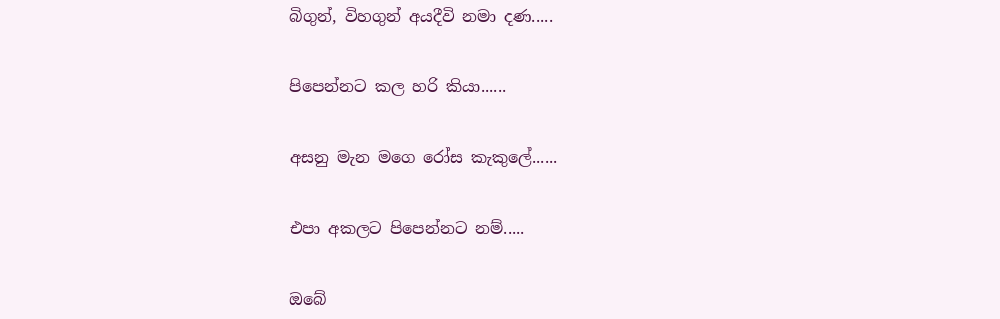බිගුන්, විහගුන් අයදීවි නමා දණ.....


පිපෙන්නට කල හරි කියා......


අසනු මැන මගෙ රෝස කැකුලේ......


එපා අකලට පිපෙන්නට නම්.....


ඔබේ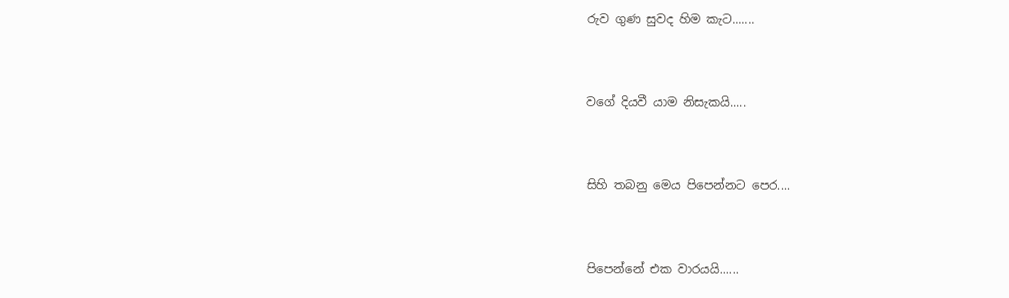රුව ගුණ සුවද හිම කැට.......


වගේ දියවී යාම නිසැකයි.....


සිහි තබනු මෙය පිපෙන්නට පෙර....


පිපෙන්නේ එක වාරයයි......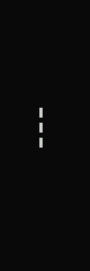---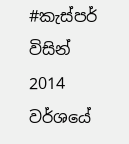#කැස්පර් විසින් 2014 වර්ශයේ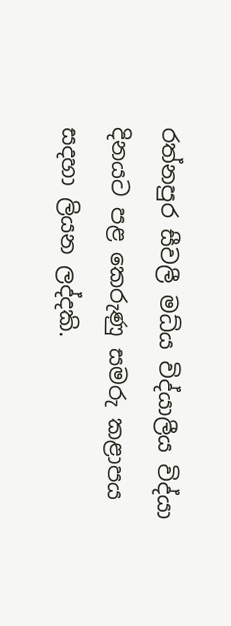රත්නපුර සීවලී මධ්ය විද්යාලීය විද්යා දිනයට පළ කෙරුණු සමරු කළාපය සදහා ලියන ලද්දකි.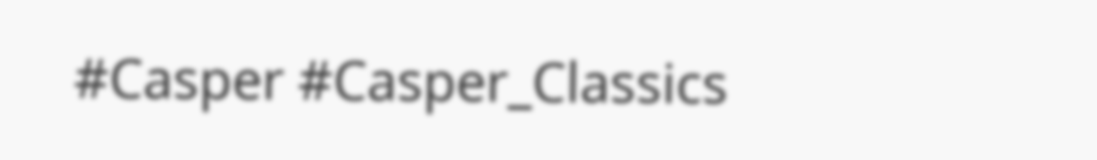#Casper #Casper_Classics